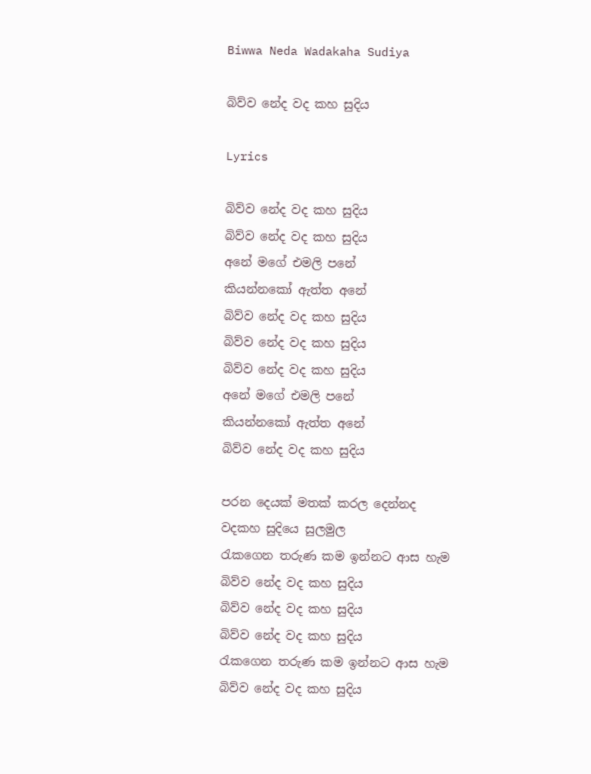Biwwa Neda Wadakaha Sudiya

බිව්ව නේද වද කහ සුදිය

Lyrics

බිව්ව නේද වද කහ සුදිය
බිව්ව නේද වද කහ සුදිය
අනේ මගේ එමලි පනේ
කියන්නකෝ ඇත්ත අනේ
බිව්ව නේද වද කහ සුදිය
බිව්ව නේද වද කහ සුදිය
බිව්ව නේද වද කහ සුදිය
අනේ මගේ එමලි පනේ
කියන්නකෝ ඇත්ත අනේ
බිව්ව නේද වද කහ සුදිය

පරන දෙයක් මතක් කරල දෙන්නද
වදකහ සුදියෙ සුලමුල
රැකගෙන තරුණ කම ඉන්නට ආස හැම
බිව්ව නේද වද කහ සුදිය
බිව්ව නේද වද කහ සුදිය
බිව්ව නේද වද කහ සුදිය
රැකගෙන තරුණ කම ඉන්නට ආස හැම
බිව්ව නේද වද කහ සුදිය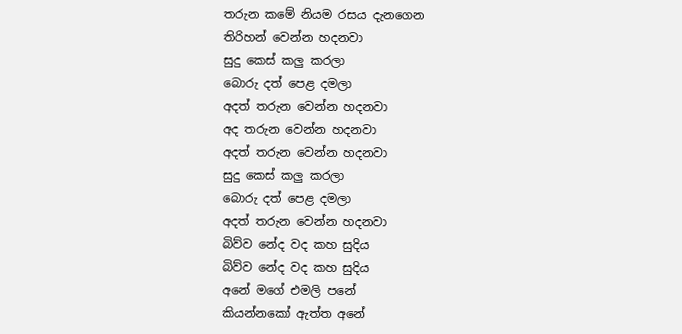තරුන කමේ නියම රසය දැනගෙන
තිරිහන් වෙන්න හදනවා
සුදු කෙස් කලු කරලා
බොරු දත් පෙළ දමලා
අදත් තරුන වෙන්න හදනවා
අද තරුන වෙන්න හදනවා
අදත් තරුන වෙන්න හදනවා
සුදු කෙස් කලු කරලා
බොරු දත් පෙළ දමලා
අදත් තරුන වෙන්න හදනවා
බිව්ව නේද වද කහ සුදිය
බිව්ව නේද වද කහ සුදිය
අනේ මගේ එමලි පනේ
කියන්නකෝ ඇත්ත අනේ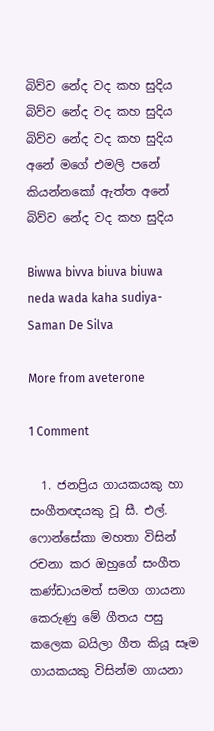බිව්ව නේද වද කහ සුදිය
බිව්ව නේද වද කහ සුදිය
බිව්ව නේද වද කහ සුදිය
අනේ මගේ එමලි පනේ
කියන්නකෝ ඇත්ත අනේ
බිව්ව නේද වද කහ සුදිය

Biwwa bivva biuva biuwa neda wada kaha sudiya- Saman De Silva

More from aveterone

1 Comment

  1. ජනප්‍රිය ගායකයකු හා සංගීතඥයකු වූ සී. එල්. ෆොන්සේකා මහතා විසින් රචනා කර ඔහුගේ සංගීත කණ්ඩායමත් සමග ගායනා කෙරුණු මේ ගීතය පසු කලෙක බයිලා ගීත කියූ සෑම ගායකයකු විසින්ම ගායනා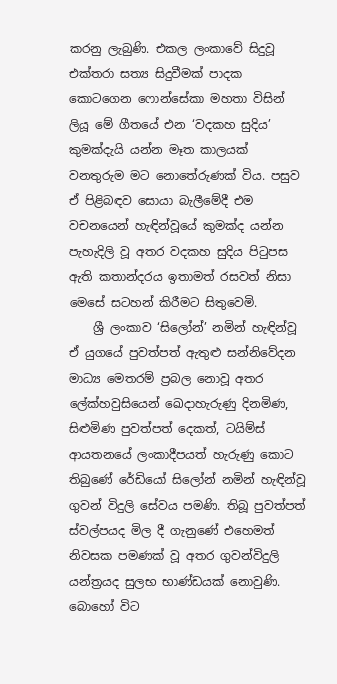කරනු ලැබුණි. එකල ලංකාවේ සිදුවූ එක්තරා සත්‍ය සිදුවීමක් පාදක කොටගෙන ෆොන්සේකා මහතා විසින් ලියූ මේ ගීතයේ එන ‘වදකහ සුදිය’ කුමක්දැයි යන්න මෑත කාලයක් වනතුරුම මට නොතේරුණක් විය. පසුව ඒ පිළිබඳව සොයා බැලීමේදී එම වචනයෙන් හැඳින්වූයේ කුමක්ද යන්න පැහැදිලි වූ අතර වදකහ සුදිය පිටුපස ඇති කතාන්දරය ඉතාමත් රසවත් නිසා මෙසේ සටහන් කිරීමට සිතුවෙමි.
    ශ්‍රී ලංකාව ‘සිලෝන්’ නමින් හැඳින්වූ ඒ යුගයේ පුවත්පත් ඇතුළු සන්නිවේදන මාධ්‍ය මෙතරම් ප්‍රබල නොවූ අතර ලේක්හවුසියෙන් ඛෙදාහැරුණු දිනමිණ, සිළුමිණ පුවත්පත් දෙකත්, ටයිම්ස් ආයතනයේ ලංකාදීපයත් හැරුණු කොට තිබුණේ රේඩියෝ සිලෝන් නමින් හැඳින්වූ ගුවන් විදුලි සේවය පමණි. තිබූ පුවත්පත් ස්වල්පයද මිල දී ගැනුණේ එහෙමත් නිවසක පමණක් වූ අතර ගුවන්විදුලි යන්ත්‍රයද සුලභ භාණ්ඩයක් නොවුණි. බොහෝ විට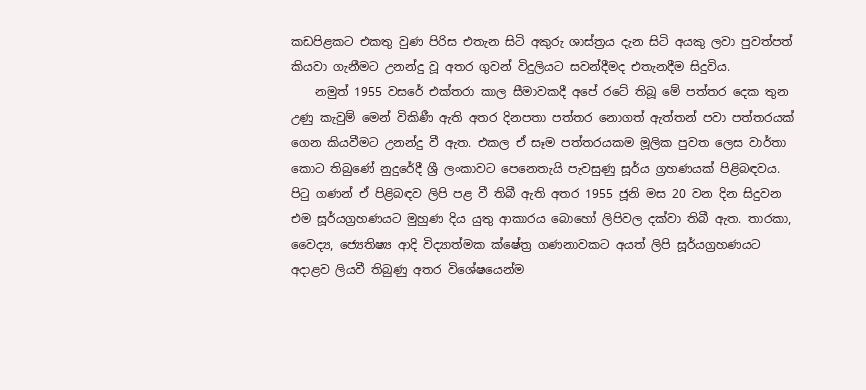කඩපිළකට එකතු වුණ පිරිස එතැන සිටි අකුරු ශාස්ත්‍රය දැන සිටි අයකු ලවා පුවත්පත් කියවා ගැනීමට උනන්දු වූ අතර ගුවන් විදුලියට සවන්දීමද එතැනදීම සිදුවිය.
    නමුත් 1955 වසරේ එක්තරා කාල සීමාවකදී අපේ රටේ තිබූ මේ පත්තර දෙක තුන උණු කැවුම් මෙන් විකිණී ඇති අතර දිනපතා පත්තර නොගත් ඇත්තන් පවා පත්තරයක් ගෙන කියවීමට උනන්දු වී ඇත. එකල ඒ සෑම පත්තරයකම මූලික පුවත ලෙස වාර්තා කොට තිබුණේ නුදුරේදී ශ්‍රී ලංකාවට පෙනෙතැයි පැවසුණු සූර්ය ග්‍රහණයක් පිළිබඳවය. පිටු ගණන් ඒ පිළිබඳව ලිපි පළ වී තිබී ඇති අතර 1955 ජූනි මස 20 වන දින සිදුවන එම සූර්යග්‍රහණයට මුහුණ දිය යුතු ආකාරය බොහෝ ලිපිවල දක්වා තිබී ඇත. තාරකා, වෛද්‍ය, ජ්‍යෙතිෂ්‍ය ආදි විද්‍යාත්මක ක්ෂේත්‍ර ගණනාවකට අයත් ලිපි සූර්යග්‍රහණයට අදාළව ලියවී තිබුණු අතර විශේෂයෙන්ම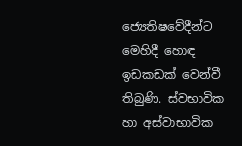ජ්‍යෙතිෂවේදීන්ට මෙහිදී හොඳ ඉඩකඩක් වෙන්වී තිබුණි. ස්වභාවික හා අස්වාභාවික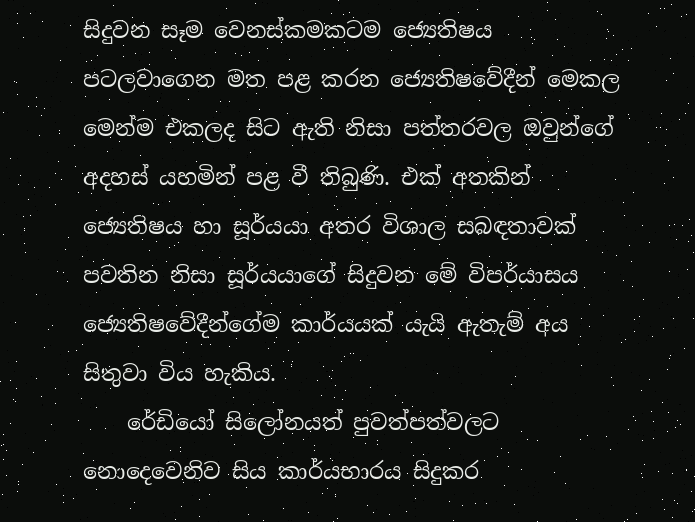සිදුවන සෑම වෙනස්කමකටම ජ්‍යෙතිෂය පටලවාගෙන මත පළ කරන ජ්‍යෙතිෂවේදීන් මෙකල මෙන්ම එකලද සිට ඇති නිසා පත්තරවල ඔවුන්ගේ අදහස් යහමින් පළ වී තිබුණි. එක් අතකින් ජ්‍යෙතිෂය හා සූර්යයා අතර විශාල සබඳතාවක් පවතින නිසා සූර්යයාගේ සිදුවන මේ විපර්යාසය ජ්‍යෙතිෂවේදීන්ගේම කාර්යයක් යැයි ඇතැම් අය සිතුවා විය හැකිය.
    රේඩියෝ සිලෝනයත් පුවත්පත්වලට නොදෙවෙනිව සිය කාර්යභාරය සිදුකර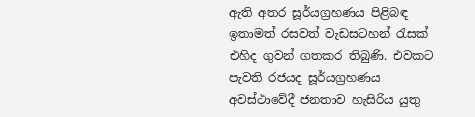ඇති අතර සූර්යග්‍රහණය පිළිබඳ ඉතාමත් රසවත් වැඩසටහන් රැසක් එහිද ගුවන් ගතකර තිබුණි. එවකට පැවති රජයද සූර්යග්‍රහණය අවස්ථාවේදී ජනතාව හැසිරිය යුතු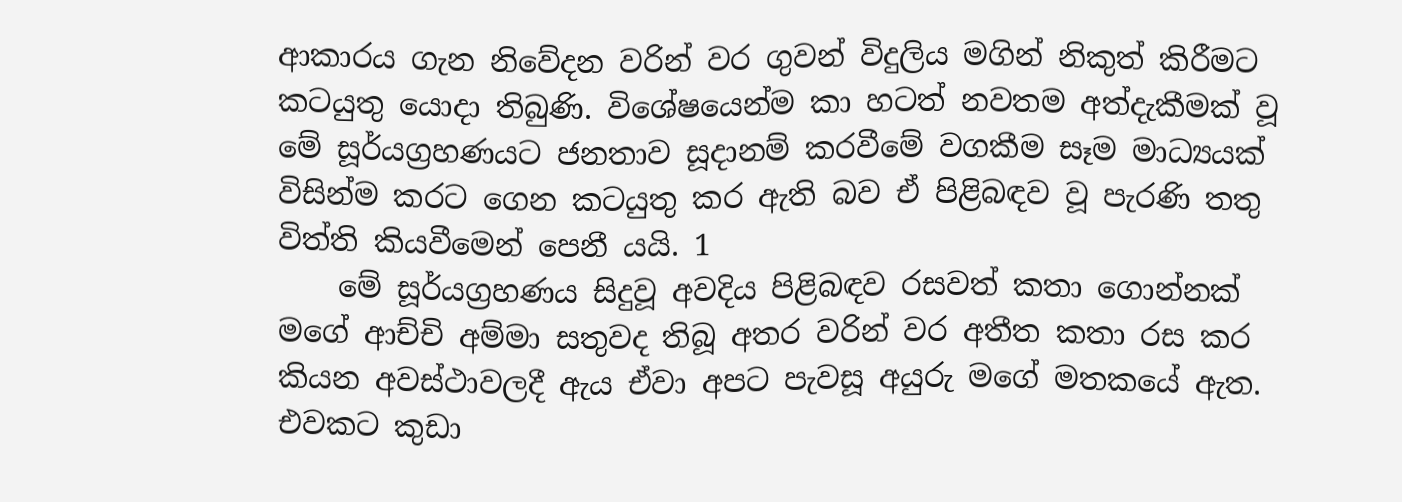ආකාරය ගැන නිවේදන වරින් වර ගුවන් විදුලිය මගින් නිකුත් කිරීමට කටයුතු යොදා තිබුණි. විශේෂයෙන්ම කා හටත් නවතම අත්දැකීමක් වූ මේ සූර්යග්‍රහණයට ජනතාව සූදානම් කරවීමේ වගකීම සෑම මාධ්‍යයක් විසින්ම කරට ගෙන කටයුතු කර ඇති බව ඒ පිළිබඳව වූ පැරණි තතු විත්ති කියවීමෙන් පෙනී යයි. 1
    මේ සූර්යග්‍රහණය සිදුවූ අවදිය පිළිබඳව රසවත් කතා ගොන්නක් මගේ ආච්චි අම්මා සතුවද තිබූ අතර වරින් වර අතීත කතා රස කර කියන අවස්ථාවලදී ඇය ඒවා අපට පැවසූ අයුරු මගේ මතකයේ ඇත. එවකට කුඩා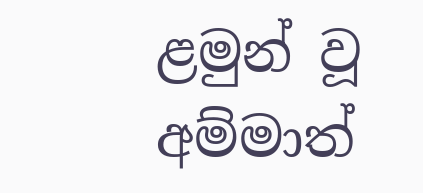ළමුන් වූ අම්මාත්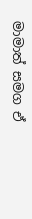මාමාත් සමග ඒ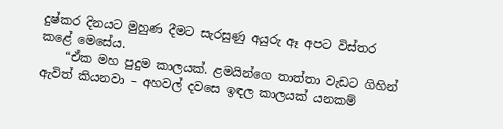දුෂ්කර දිනයට මුහුණ දීමට සැරසුණු අයුරු ඈ අපට විස්තර කළේ මෙසේය.
    “ඒක මහ පුදුම කාලයක්. ළමයින්ගෙ තාත්තා වැඩට ගිහින් ඇවිත් කියනවා – අහවල් දවසෙ ඉඳල කාලයක් යනකම්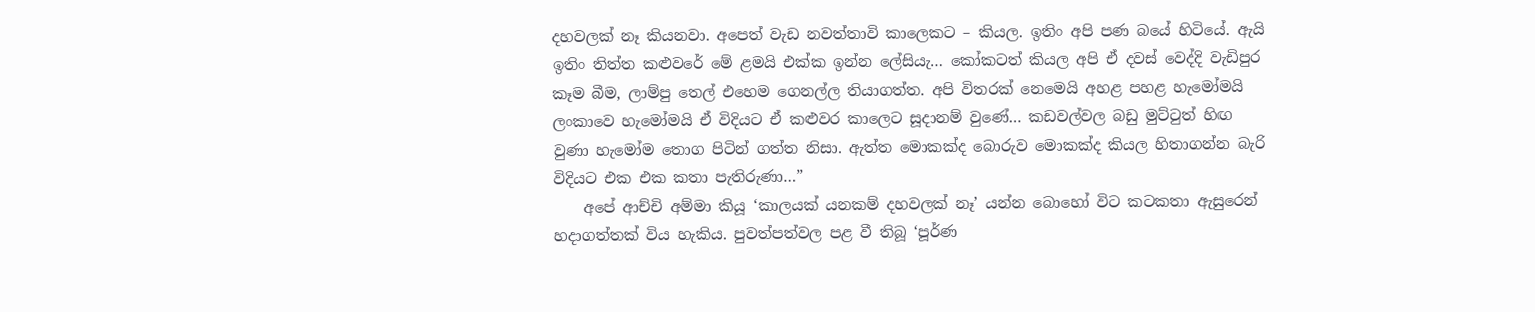දහවලක් නෑ කියනවා. අපෙත් වැඩ නවත්තාවි කාලෙකට – කියල. ඉතිං අපි පණ බයේ හිටියේ. ඇයි ඉතිං තිත්ත කළුවරේ මේ ළමයි එක්ක ඉන්න ලේසියැ… කෝකටත් කියල අපි ඒ දවස් වෙද්දි වැඩිපුර කෑම බීම, ලාම්පු තෙල් එහෙම ගෙනල්ල තියාගත්ත. අපි විතරක් නෙමෙයි අහළ පහළ හැමෝමයි ලංකාවෙ හැමෝමයි ඒ විදියට ඒ කළුවර කාලෙට සූදානම් වුණේ… කඩවල්වල බඩු මුට්ටුත් හිඟ වුණා හැමෝම තොග පිටින් ගත්ත නිසා. ඇත්ත මොකක්ද බොරුව මොකක්ද කියල හිතාගන්න බැරි විදියට එක එක කතා පැතිරුණා…”
    අපේ ආච්චි අම්මා කියූ ‘කාලයක් යනකම් දහවලක් නෑ’ යන්න බොහෝ විට කටකතා ඇසුරෙන් හදාගත්තක් විය හැකිය. පුවත්පත්වල පළ වී තිබූ ‘පූර්ණ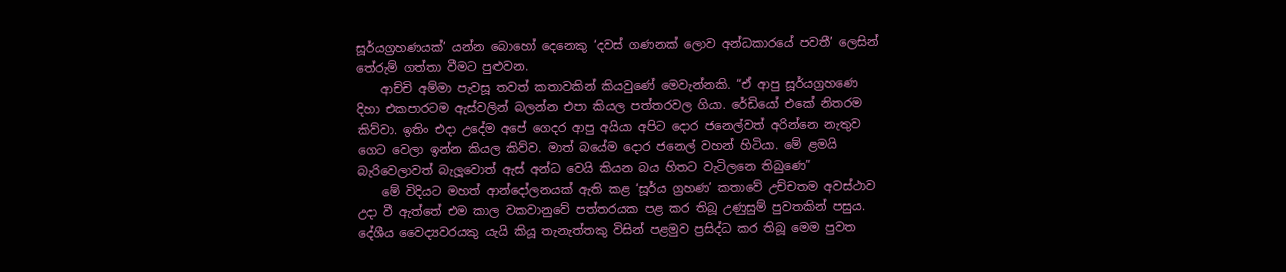සූර්යග්‍රහණයක්’ යන්න බොහෝ දෙනෙකු ‘දවස් ගණනක් ලොව අන්ධකාරයේ පවතී’ ලෙසින් තේරුම් ගත්තා වීමට පුළුවන.
    ආච්චි අම්මා පැවසූ තවත් කතාවකින් කියවුණේ මෙවැන්නකි. “ඒ ආපු සූර්යග්‍රහණෙ දිහා එකපාරටම ඇස්වලින් බලන්න එපා කියල පත්තරවල ගියා. රේඩියෝ එකේ නිතරම කිව්වා. ඉතිං එදා උදේම අපේ ගෙදර ආපු අයියා අපිට දොර ජනෙල්වත් අරින්නෙ නැතුව ගෙට වෙලා ඉන්න කියල කිව්ව. මාත් බයේම දොර ජනෙල් වහන් හිටියා. මේ ළමයි බැරිවෙලාවත් බැලූවොත් ඇස් අන්ධ වෙයි කියන බය හිතට වැටිලනෙ තිබුණෙ”
    මේ විදියට මහත් ආන්දෝලනයක් ඇති කළ ‘සූර්ය ග්‍රහණ’ කතාවේ උච්චතම අවස්ථාව උදා වී ඇත්තේ එම කාල වකවානුවේ පත්තරයක පළ කර තිබූ උණුසුම් පුවතකින් පසුය. දේශීය වෛද්‍යවරයකු යැයි කියූ තැනැත්තකු විසින් පළමුව ප්‍රසිද්ධ කර තිබූ මෙම පුවත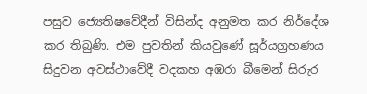පසුව ජ්‍යෙතිෂවේදීන් විසින්ද අනුමත කර නිර්දේශ කර තිබුණි. එම පුවතින් කියවුණේ සූර්යග්‍රහණය සිදුවන අවස්ථාවේදී වදකහ අඹරා බීමෙන් සිරුර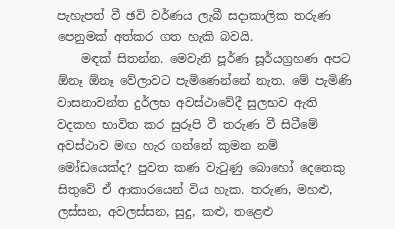පැහැපත් වී ඡවි වර්ණය ලැබී සදාකාලික තරුණ පෙනුමක් අත්කර ගත හැකි බවයි.
    මඳක් සිතන්න. මෙවැනි පූර්ණ සූර්යග්‍රහණ අපට ඕනෑ ඕනෑ වේලාවට පැමිණෙන්නේ නැත. මේ පැමිණි වාසනාවන්ත දුර්ලභ අවස්ථාවේදී සුලභව ඇති වදකහ භාවිත කර සුරූපි වී තරුණ වී සිටීමේ අවස්ථාව මඟ හැර ගන්නේ කුමන නම් මෝඩයෙක්ද? පුවත කණ වැටුණු බොහෝ දෙනෙකු සිතුවේ ඒ ආකාරයෙන් විය හැක. තරුණ, මහළු, ලස්සන, අවලස්සන, සුදු, කළු, තළෙළු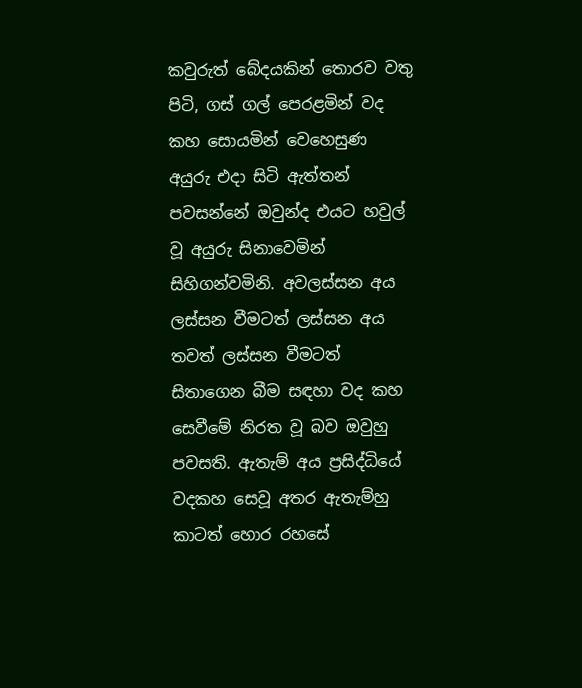කවුරුත් බේදයකින් තොරව වතු පිටි, ගස් ගල් පෙරළමින් වද කහ සොයමින් වෙහෙසුණ අයුරු එදා සිටි ඇත්තන් පවසන්නේ ඔවුන්ද එයට හවුල් වූ අයුරු සිනාවෙමින් සිහිගන්වමිනි. අවලස්සන අය ලස්සන වීමටත් ලස්සන අය තවත් ලස්සන වීමටත් සිතාගෙන බීම සඳහා වද කහ සෙවීමේ නිරත වූ බව ඔවුහු පවසති. ඇතැම් අය ප්‍රසිද්ධියේ වදකහ සෙවූ අතර ඇතැම්හු කාටත් හොර රහසේ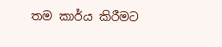තම කාර්ය කිරීමට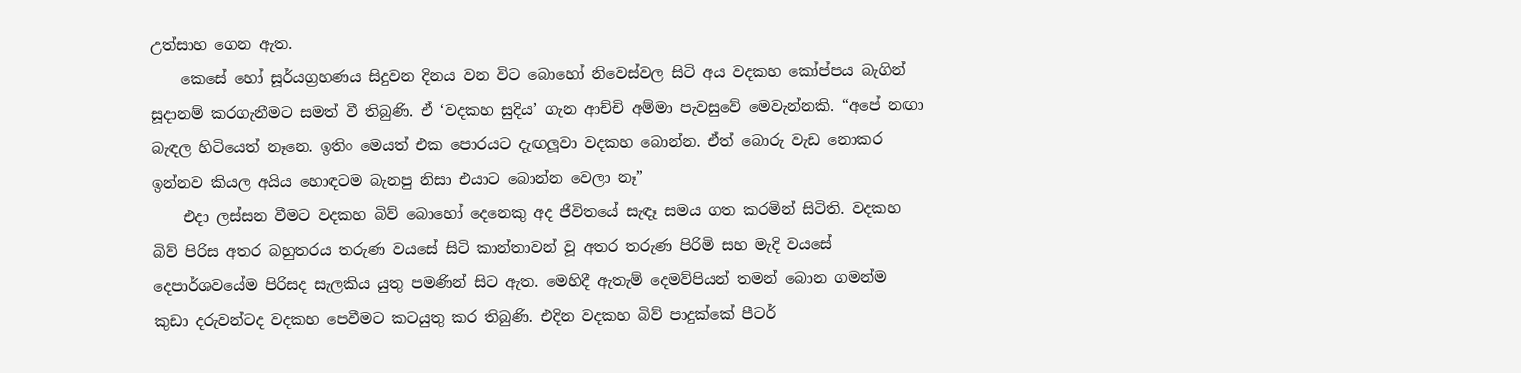උත්සාහ ගෙන ඇත.
    කෙසේ හෝ සූර්යග්‍රහණය සිදුවන දිනය වන විට බොහෝ නිවෙස්වල සිටි අය වදකහ කෝප්පය බැගින් සූදානම් කරගැනීමට සමත් වී තිබුණි. ඒ ‘වදකහ සුදිය’ ගැන ආච්චි අම්මා පැවසුවේ මෙවැන්නකි. “අපේ නඟා බැඳල හිටියෙත් නෑනෙ. ඉතිං මෙයත් එක පොරයට දැඟලූවා වදකහ බොන්න. ඒත් බොරු වැඩ නොකර ඉන්නව කියල අයිය හොඳටම බැනපු නිසා එයාට බොන්න වෙලා නෑ”
    එදා ලස්සන වීමට වදකහ බිව් බොහෝ දෙනෙකු අද ජීවිතයේ සැඳෑ සමය ගත කරමින් සිටිති. වදකහ බිව් පිරිස අතර බහුතරය තරුණ වයසේ සිටි කාන්තාවන් වූ අතර තරුණ පිරිමි සහ මැදි වයසේ දෙපාර්ශවයේම පිරිසද සැලකිය යුතු පමණින් සිට ඇත. මෙහිදී ඇතැම් දෙමව්පියන් තමන් බොන ගමන්ම කුඩා දරුවන්ටද වදකහ පෙවීමට කටයුතු කර තිබුණි. එදින වදකහ බිව් පාදුක්කේ පීටර්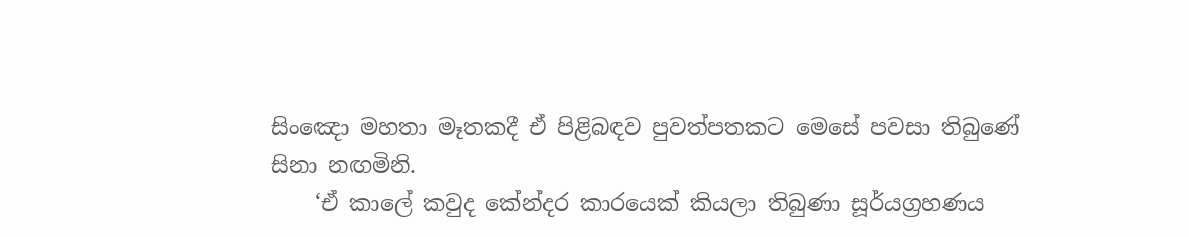සිංඤො මහතා මෑතකදී ඒ පිළිබඳව පුවත්පතකට මෙසේ පවසා තිබුණේ සිනා නඟමිනි.
    ‘ඒ කාලේ කවුද කේන්දර කාරයෙක් කියලා තිබුණා සූර්යග්‍රහණය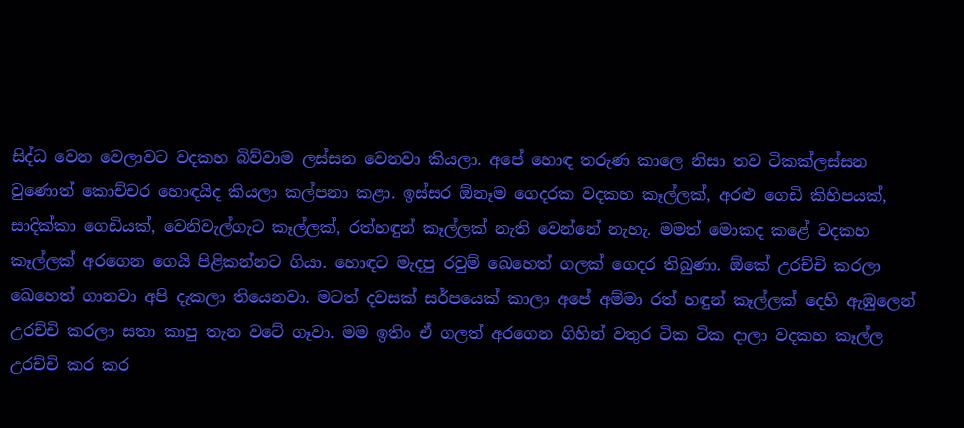සිද්ධ වෙන වෙලාවට වදකහ බිව්වාම ලස්සන වෙනවා කියලා. අපේ හොඳ තරුණ කාලෙ නිසා තව ටිකක්ලස්සන වුණොත් කොච්චර හොඳයිද කියලා කල්පනා කළා. ඉස්සර ඕනෑම ගෙදරක වදකහ කෑල්ලක්, අරළු ගෙඩි කිහිපයක්, සාදික්කා ගෙඩියක්, වෙනිවැල්ගැට කෑල්ලක්, රත්හඳුන් කෑල්ලක් නැති වෙන්නේ නැහැ. මමත් මොකද කළේ වදකහ කෑල්ලක් අරගෙන ගෙයි පිළිකන්නට ගියා. හොඳට මැදපු රවුම් ඛෙහෙත් ගලක් ගෙදර තිබුණා. ඕකේ උරච්චි කරලා ඛෙහෙත් ගානවා අපි දැකලා තියෙනවා. මටත් දවසක් සර්පයෙක් කාලා අපේ අම්මා රත් හඳුන් කෑල්ලක් දෙහි ඇඹුලෙන් උරච්චි කරලා සතා කාපු තැන වටේ ගෑවා. මම ඉතිං ඒ ගලත් අරගෙන ගිහින් වතුර ටික ටික දාලා වදකහ කෑල්ල උරච්චි කර කර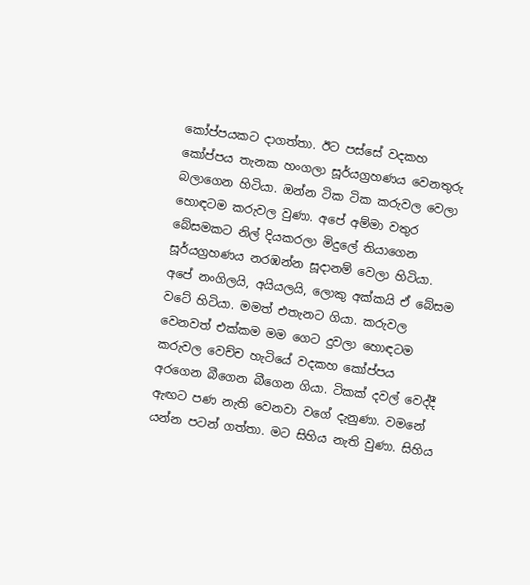කෝප්පයකට දාගත්තා. ඊට පස්සේ වදකහ කෝප්පය තැනක හංගලා සූර්යග්‍රහණය වෙනතුරු බලාගෙන හිටියා. ඔන්න ටික ටික කරුවල වෙලා හොඳටම කරුවල වුණා. අපේ අම්මා වතුර බේසමකට නිල් දියකරලා මිදුලේ තියාගෙන සූර්යග්‍රහණය නරඹන්න සූදානම් වෙලා හිටියා. අපේ නංගිලයි, අයියලයි, ලොකු අක්කයි ඒ බේසම වටේ හිටියා. මමත් එතැනට ගියා. කරුවල වෙනවත් එක්කම මම ගෙට දුවලා හොඳටම කරුවල වෙච්ච හැටියේ වදකහ කෝප්පය අරගෙන බීගෙන බීගෙන ගියා. ටිකක් දවල් වෙද්දී ඇඟට පණ නැති වෙනවා වගේ දැනුණා. වමනේ යන්න පටන් ගත්තා. මට සිහිය නැති වුණා. සිහිය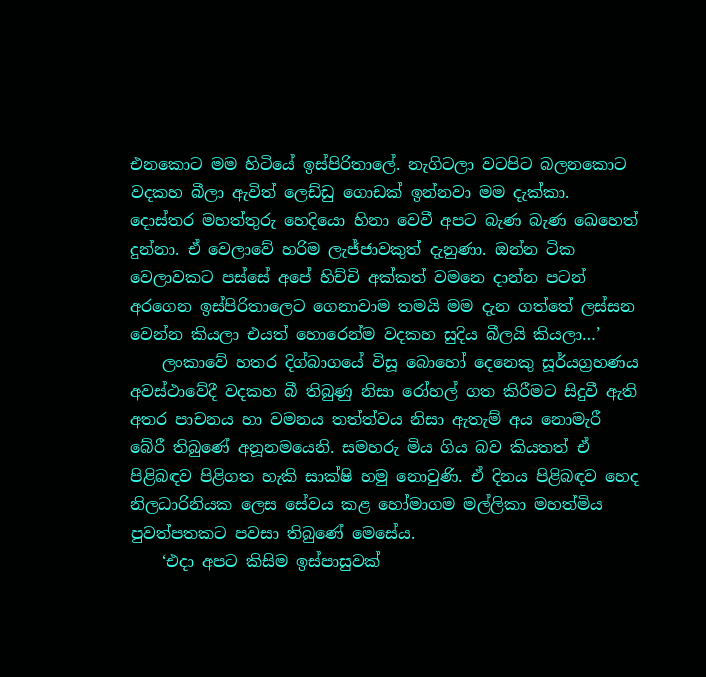එනකොට මම හිටියේ ඉස්පිරිතාලේ. නැගිටලා වටපිට බලනකොට වදකහ බීලා ඇවිත් ලෙඩ්ඩු ගොඩක් ඉන්නවා මම දැක්කා. දොස්තර මහත්තුරු හෙදියො හිනා වෙවී අපට බැණ බැණ ඛෙහෙත් දුන්නා. ඒ වෙලාවේ හරිම ලැජ්ජාවකුත් දැනුණා. ඔන්න ටික වෙලාවකට පස්සේ අපේ හිච්චි අක්කත් වමනෙ දාන්න පටන් අරගෙන ඉස්පිරිතාලෙට ගෙනාවාම තමයි මම දැන ගත්තේ ලස්සන වෙන්න කියලා එයත් හොරෙන්ම වදකහ සුදිය බීලයි කියලා…’
    ලංකාවේ හතර දිග්බාගයේ විසූ බොහෝ දෙනෙකු සූර්යග්‍රහණය අවස්ථාවේදී වදකහ බී තිබුණු නිසා රෝහල් ගත කිරීමට සිදුවී ඇති අතර පාචනය හා වමනය තත්ත්වය නිසා ඇතැම් අය නොමැරී බේරී තිබුණේ අනූනමයෙනි. සමහරු මිය ගිය බව කියතත් ඒ පිළිබඳව පිළිගත හැකි සාක්ෂි හමු නොවුණි. ඒ දිනය පිළිබඳව හෙද නිලධාරිනියක ලෙස සේවය කළ හෝමාගම මල්ලිකා මහත්මිය පුවත්පතකට පවසා තිබුණේ මෙසේය.
    ‘එදා අපට කිසිම ඉස්පාසුවක්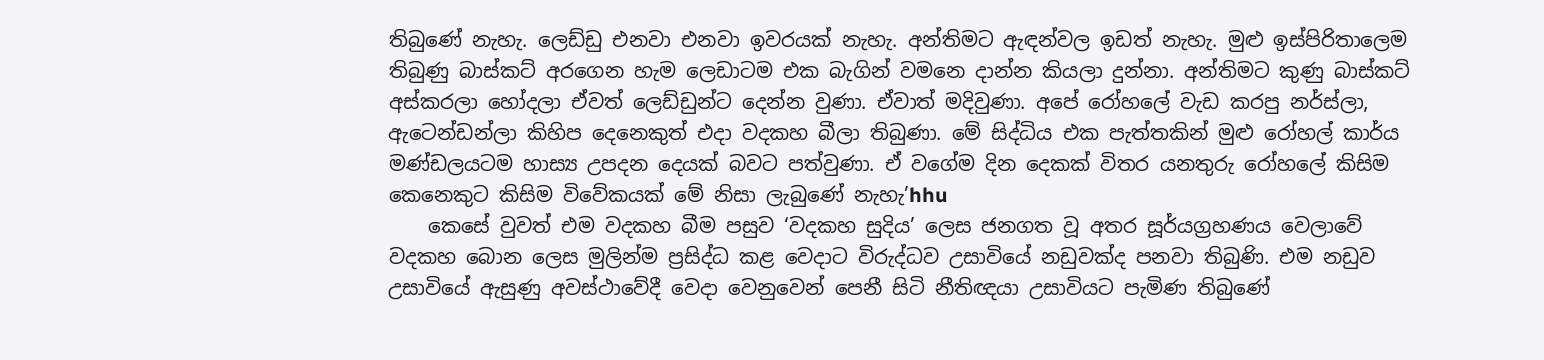තිබුණේ නැහැ. ලෙඩ්ඩු එනවා එනවා ඉවරයක් නැහැ. අන්තිමට ඇඳන්වල ඉඩත් නැහැ. මුළු ඉස්පිරිතාලෙම තිබුණු බාස්කට් අරගෙන හැම ලෙඩාටම එක බැගින් වමනෙ දාන්න කියලා දුන්නා. අන්තිමට කුණු බාස්කට් අස්කරලා හෝදලා ඒවත් ලෙඩ්ඩුන්ට දෙන්න වුණා. ඒවාත් මදිවුණා. අපේ රෝහලේ වැඩ කරපු නර්ස්ලා, ඇටෙන්ඩන්ලා කිහිප දෙනෙකුත් එදා වදකහ බීලා තිබුණා. මේ සිද්ධිය එක පැත්තකින් මුළු රෝහල් කාර්ය මණ්ඩලයටම හාස්‍ය උපදන දෙයක් බවට පත්වුණා. ඒ වගේම දින දෙකක් විතර යනතුරු රෝහලේ කිසිම කෙනෙකුට කිසිම විවේකයක් මේ නිසා ලැබුණේ නැහැ’hhu
    කෙසේ වුවත් එම වදකහ බීම පසුව ‘වදකහ සුදිය’ ලෙස ජනගත වූ අතර සූර්යග්‍රහණය වෙලාවේ වදකහ බොන ලෙස මුලින්ම ප්‍රසිද්ධ කළ වෙදාට විරුද්ධව උසාවියේ නඩුවක්ද පනවා තිබුණි. එම නඩුව උසාවියේ ඇසුණු අවස්ථාවේදී වෙදා වෙනුවෙන් පෙනී සිටි නීතිඥයා උසාවියට පැමිණ තිබුණේ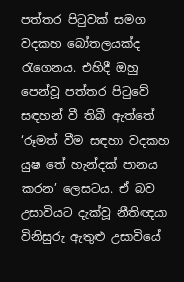පත්තර පිටුවක් සමග වදකහ බෝතලයක්ද රැගෙනය. එහිදී ඔහු පෙන්වූ පත්තර පිටුවේ සඳහන් වී තිබී ඇත්තේ ‘රූමත් වීම සඳහා වදකහ යුෂ තේ හැන්දක් පානය කරන’ ලෙසටය. ඒ බව උසාවියට දැක්වූ නීතිඥයා විනිසුරු ඇතුළු උසාවියේ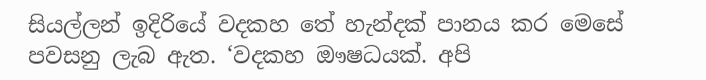සියල්ලන් ඉදිරියේ වදකහ තේ හැන්දක් පානය කර මෙසේ පවසනු ලැබ ඇත. ‘වදකහ ඖෂධයක්. අපි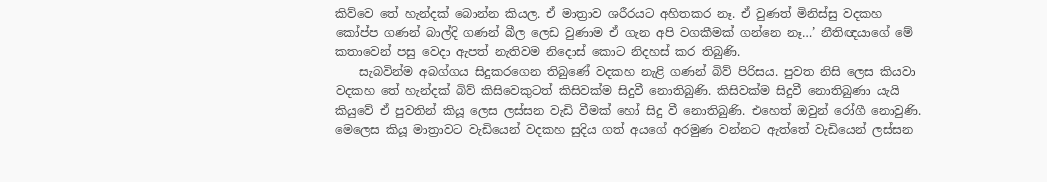කිව්වෙ තේ හැන්දක් බොන්න කියල. ඒ මාත්‍රාව ශරීරයට අහිතකර නෑ. ඒ වුණත් මිනිස්සු වදකහ කෝප්ප ගණන් බාල්දි ගණන් බීල ලෙඩ වුණාම ඒ ගැන අපි වගකීමක් ගන්නෙ නෑ…’ නීතිඥයාගේ මේ කතාවෙන් පසු වෙදා ඇපත් නැතිවම නිදොස් කොට නිදහස් කර තිබුණි.
    සැබවින්ම අබග්ගය සිදුකරගෙන තිබුණේ වදකහ නැළි ගණන් බිව් පිරිසය. පුවත නිසි ලෙස කියවා වදකහ තේ හැන්දක් බිව් කිසිවෙකුටත් කිසිවක්ම සිදුවී නොතිබුණි. කිසිවක්ම සිදුවී නොතිබුණා යැයි කියුවේ ඒ පුවතින් කියූ ලෙස ලස්සන වැඩි වීමක් හෝ සිදු වී නොතිබුණි. එහෙත් ඔවුන් රෝගී නොවුණි. මෙලෙස කියූ මාත්‍රාවට වැඩියෙන් වදකහ සුදිය ගත් අයගේ අරමුණ වන්නට ඇත්තේ වැඩියෙන් ලස්සන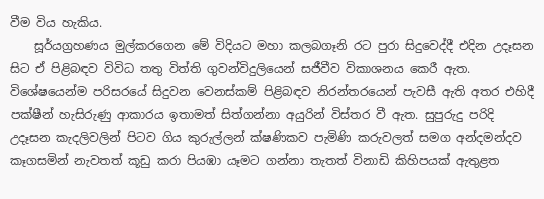වීම විය හැකිය.
    සූර්යග්‍රහණය මුල්කරගෙන මේ විදියට මහා කලබගෑනි රට පුරා සිදුවෙද්දී එදින උදෑසන සිට ඒ පිළිබඳව විවිධ තතු විත්ති ගුවන්විදුලියෙන් සජීවීව විකාශනය කෙරී ඇත. විශේෂයෙන්ම පරිසරයේ සිදුවන වෙනස්කම් පිළිබඳව නිරන්තරයෙන් පැවසී ඇති අතර එහිදී පක්ෂීන් හැසිරුණු ආකාරය ඉතාමත් සිත්ගන්නා අයුරින් විස්තර වී ඇත. සුපුරුදු පරිදි උදෑසන කැදලිවලින් පිටව ගිය කුරුල්ලන් ක්ෂණිකව පැමිණි කරුවලත් සමග අන්දමන්දව කෑගසමින් නැවතත් කූඩු කරා පියඹා යෑමට ගන්නා තැතත් විනාඩි කිහිපයක් ඇතුළත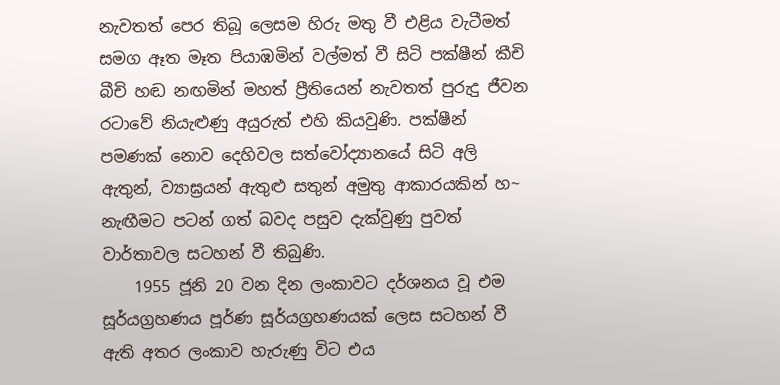නැවතත් පෙර තිබූ ලෙසම හිරු මතු වී එළිය වැටීමත් සමග ඈත මෑත පියාඹමින් වල්මත් වී සිටි පක්ෂීන් කීචි බීචි හඬ නඟමින් මහත් ප්‍රීතියෙන් නැවතත් පුරුදු ජීවන රටාවේ නියැළුණු අයුරුත් එහි කියවුණි. පක්ෂීන් පමණක් නොව දෙහිවල සත්වෝද්‍යානයේ සිටි අලි ඇතුන්, ව්‍යාඝ්‍රයන් ඇතුළු සතුන් අමුතු ආකාරයකින් හ~ නැඟීමට පටන් ගත් බවද පසුව දැක්වුණු පුවත් වාර්තාවල සටහන් වී තිබුණි.
    1955 ජූනි 20 වන දින ලංකාවට දර්ශනය වූ එම සූර්යග්‍රහණය පූර්ණ සූර්යග්‍රහණයක් ලෙස සටහන් වී ඇති අතර ලංකාව හැරුණු විට එය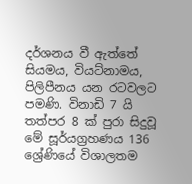දර්ශනය වී ඇත්තේ සියමය, වියට්නාමය, පිලිපීනය යන රටවලට පමණි. විනාඩි 7 යි තත්පර 8 ක් පුරා සිදුවූ මේ සූර්යග්‍රහණය 136 ශ්‍රේණියේ විශාලතම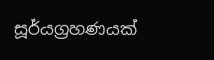සූර්යග්‍රහණයක්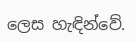ලෙස හැඳින්වේ.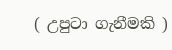( උපුටා ගැනීමකි )